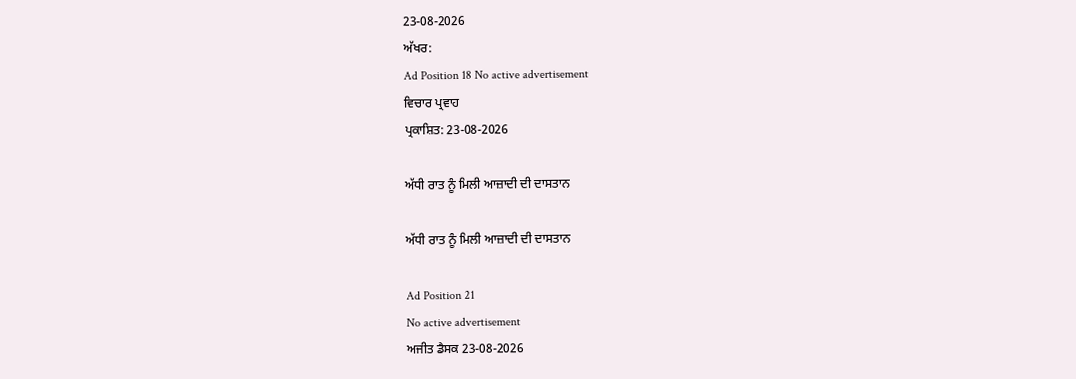23-08-2026
ਅੱਖਰ:
Ad Position 18 No active advertisement
ਵਿਚਾਰ ਪ੍ਰਵਾਹ
ਪ੍ਰਕਾਸ਼ਿਤ: 23-08-2026

ਅੱਧੀ ਰਾਤ ਨੂੰ ਮਿਲੀ ਆਜ਼ਾਦੀ ਦੀ ਦਾਸਤਾਨ

ਅੱਧੀ ਰਾਤ ਨੂੰ ਮਿਲੀ ਆਜ਼ਾਦੀ ਦੀ ਦਾਸਤਾਨ

Ad Position 21
No active advertisement
ਅਜੀਤ ਡੈਸਕ 23-08-2026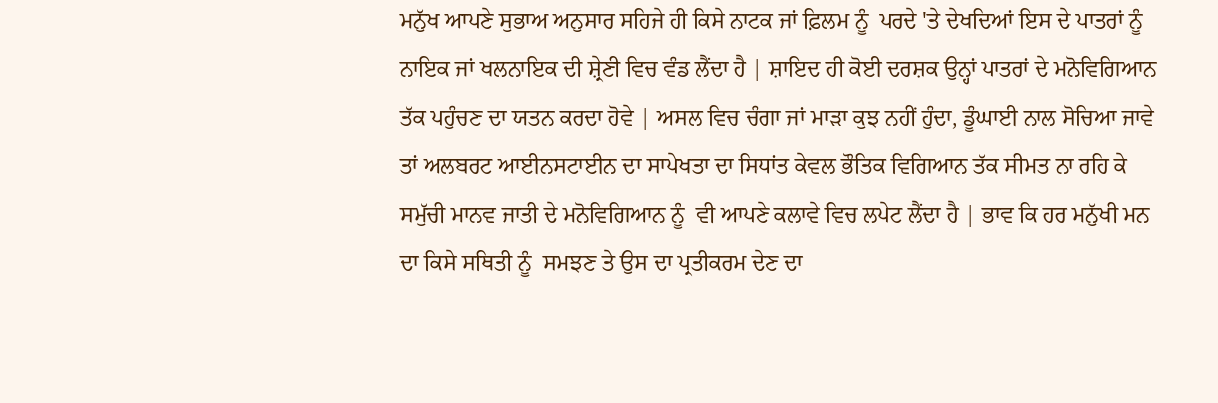ਮਨੁੱਖ ਆਪਣੇ ਸੁਭਾਅ ਅਨੁਸਾਰ ਸਹਿਜੇ ਹੀ ਕਿਸੇ ਨਾਟਕ ਜਾਂ ਫ਼ਿਲਮ ਨੂੰ  ਪਰਦੇ 'ਤੇ ਦੇਖਦਿਆਂ ਇਸ ਦੇ ਪਾਤਰਾਂ ਨੂੰ  ਨਾਇਕ ਜਾਂ ਖਲਨਾਇਕ ਦੀ ਸ਼੍ਰੇਣੀ ਵਿਚ ਵੰਡ ਲੈਂਦਾ ਹੈ | ਸ਼ਾਇਦ ਹੀ ਕੋਈ ਦਰਸ਼ਕ ਉਨ੍ਹਾਂ ਪਾਤਰਾਂ ਦੇ ਮਨੋਵਿਗਿਆਨ ਤੱਕ ਪਹੁੰਚਣ ਦਾ ਯਤਨ ਕਰਦਾ ਹੋਵੇ | ਅਸਲ ਵਿਚ ਚੰਗਾ ਜਾਂ ਮਾੜਾ ਕੁਝ ਨਹੀਂ ਹੁੰਦਾ, ਡੂੰਘਾਈ ਨਾਲ ਸੋਚਿਆ ਜਾਵੇ ਤਾਂ ਅਲਬਰਟ ਆਈਨਸਟਾਈਨ ਦਾ ਸਾਪੇਖਤਾ ਦਾ ਸਿਧਾਂਤ ਕੇਵਲ ਭੌਤਿਕ ਵਿਗਿਆਨ ਤੱਕ ਸੀਮਤ ਨਾ ਰਹਿ ਕੇ ਸਮੁੱਚੀ ਮਾਨਵ ਜਾਤੀ ਦੇ ਮਨੋਵਿਗਿਆਨ ਨੂੰ  ਵੀ ਆਪਣੇ ਕਲਾਵੇ ਵਿਚ ਲਪੇਟ ਲੈਂਦਾ ਹੈ | ਭਾਵ ਕਿ ਹਰ ਮਨੁੱਖੀ ਮਨ ਦਾ ਕਿਸੇ ਸਥਿਤੀ ਨੂੰ  ਸਮਝਣ ਤੇ ਉਸ ਦਾ ਪ੍ਰਤੀਕਰਮ ਦੇਣ ਦਾ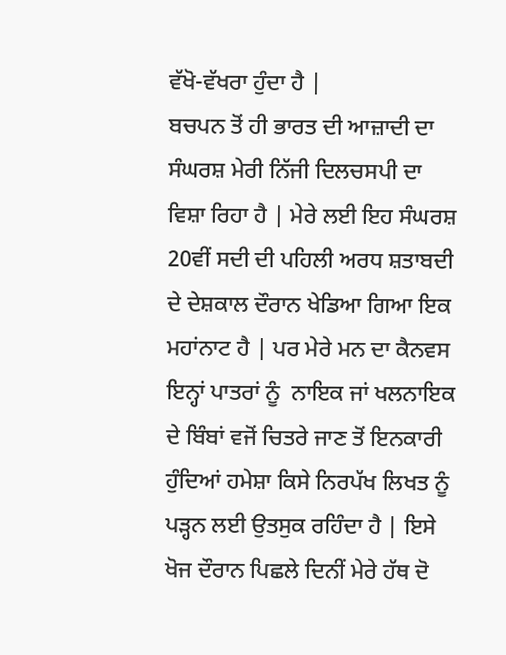ਵੱਖੋ-ਵੱਖਰਾ ਹੁੰਦਾ ਹੈ |
ਬਚਪਨ ਤੋਂ ਹੀ ਭਾਰਤ ਦੀ ਆਜ਼ਾਦੀ ਦਾ ਸੰਘਰਸ਼ ਮੇਰੀ ਨਿੱਜੀ ਦਿਲਚਸਪੀ ਦਾ ਵਿਸ਼ਾ ਰਿਹਾ ਹੈ | ਮੇਰੇ ਲਈ ਇਹ ਸੰਘਰਸ਼ 20ਵੀਂ ਸਦੀ ਦੀ ਪਹਿਲੀ ਅਰਧ ਸ਼ਤਾਬਦੀ ਦੇ ਦੇਸ਼ਕਾਲ ਦੌਰਾਨ ਖੇਡਿਆ ਗਿਆ ਇਕ ਮਹਾਂਨਾਟ ਹੈ | ਪਰ ਮੇਰੇ ਮਨ ਦਾ ਕੈਨਵਸ ਇਨ੍ਹਾਂ ਪਾਤਰਾਂ ਨੂੰ  ਨਾਇਕ ਜਾਂ ਖਲਨਾਇਕ ਦੇ ਬਿੰਬਾਂ ਵਜੋਂ ਚਿਤਰੇ ਜਾਣ ਤੋਂ ਇਨਕਾਰੀ ਹੁੰਦਿਆਂ ਹਮੇਸ਼ਾ ਕਿਸੇ ਨਿਰਪੱਖ ਲਿਖਤ ਨੂੰ  ਪੜ੍ਹਨ ਲਈ ਉਤਸੁਕ ਰਹਿੰਦਾ ਹੈ | ਇਸੇ ਖੋਜ ਦੌਰਾਨ ਪਿਛਲੇ ਦਿਨੀਂ ਮੇਰੇ ਹੱਥ ਦੋ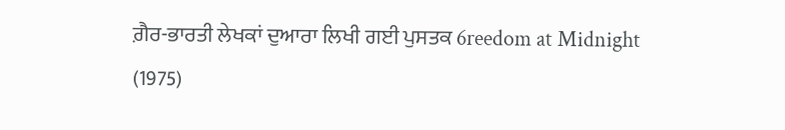ਗ਼ੈਰ-ਭਾਰਤੀ ਲੇਖਕਾਂ ਦੁਆਰਾ ਲਿਖੀ ਗਈ ਪੁਸਤਕ 6reedom at Midnight (1975)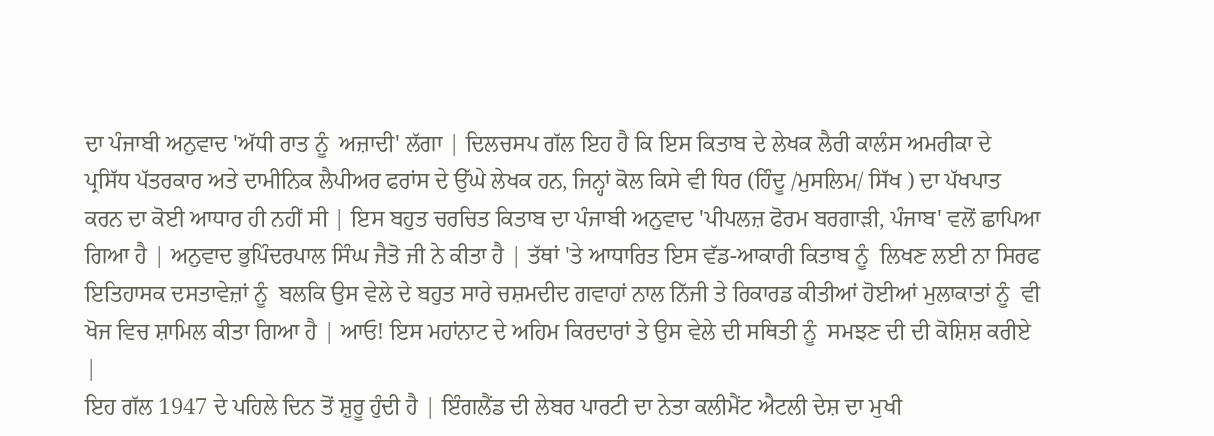ਦਾ ਪੰਜਾਬੀ ਅਨੁਵਾਦ 'ਅੱਧੀ ਰਾਤ ਨੂੰ  ਅਜ਼ਾਦੀ' ਲੱਗਾ | ਦਿਲਚਸਪ ਗੱਲ ਇਹ ਹੈ ਕਿ ਇਸ ਕਿਤਾਬ ਦੇ ਲੇਖਕ ਲੈਰੀ ਕਾਲੰਸ ਅਮਰੀਕਾ ਦੇ ਪ੍ਰਸਿੱਧ ਪੱਤਰਕਾਰ ਅਤੇ ਦਾਮੀਨਿਕ ਲੈਪੀਅਰ ਫਰਾਂਸ ਦੇ ਉੱਘੇ ਲੇਖਕ ਹਨ, ਜਿਨ੍ਹਾਂ ਕੋਲ ਕਿਸੇ ਵੀ ਧਿਰ (ਹਿੰਦੂ /ਮੁਸਲਿਮ/ ਸਿੱਖ ) ਦਾ ਪੱਖਪਾਤ ਕਰਨ ਦਾ ਕੋਈ ਆਧਾਰ ਹੀ ਨਹੀਂ ਸੀ | ਇਸ ਬਹੁਤ ਚਰਚਿਤ ਕਿਤਾਬ ਦਾ ਪੰਜਾਬੀ ਅਨੁਵਾਦ 'ਪੀਪਲਜ਼ ਫੋਰਮ ਬਰਗਾੜੀ, ਪੰਜਾਬ' ਵਲੋਂ ਛਾਪਿਆ ਗਿਆ ਹੈ | ਅਨੁਵਾਦ ਭੁਪਿੰਦਰਪਾਲ ਸਿੰਘ ਜੈਤੋ ਜੀ ਨੇ ਕੀਤਾ ਹੈ | ਤੱਥਾਂ 'ਤੇ ਆਧਾਰਿਤ ਇਸ ਵੱਡ-ਆਕਾਰੀ ਕਿਤਾਬ ਨੂੰ  ਲਿਖਣ ਲਈ ਨਾ ਸਿਰਫ ਇਤਿਹਾਸਕ ਦਸਤਾਵੇਜ਼ਾਂ ਨੂੰ  ਬਲਕਿ ਉਸ ਵੇਲੇ ਦੇ ਬਹੁਤ ਸਾਰੇ ਚਸ਼ਮਦੀਦ ਗਵਾਹਾਂ ਨਾਲ ਨਿੱਜੀ ਤੇ ਰਿਕਾਰਡ ਕੀਤੀਆਂ ਹੋਈਆਂ ਮੁਲਾਕਾਤਾਂ ਨੂੰ  ਵੀ ਖੋਜ ਵਿਚ ਸ਼ਾਮਿਲ ਕੀਤਾ ਗਿਆ ਹੈ | ਆਓ! ਇਸ ਮਹਾਂਨਾਟ ਦੇ ਅਹਿਮ ਕਿਰਦਾਰਾਂ ਤੇ ਉਸ ਵੇਲੇ ਦੀ ਸਥਿਤੀ ਨੂੰ  ਸਮਝਣ ਦੀ ਦੀ ਕੋਸ਼ਿਸ਼ ਕਰੀਏ |
ਇਹ ਗੱਲ 1947 ਦੇ ਪਹਿਲੇ ਦਿਨ ਤੋਂ ਸ਼ੁਰੂ ਹੁੰਦੀ ਹੈ | ਇੰਗਲੈਂਡ ਦੀ ਲੇਬਰ ਪਾਰਟੀ ਦਾ ਨੇਤਾ ਕਲੀਮੈਂਟ ਐਟਲੀ ਦੇਸ਼ ਦਾ ਮੁਖੀ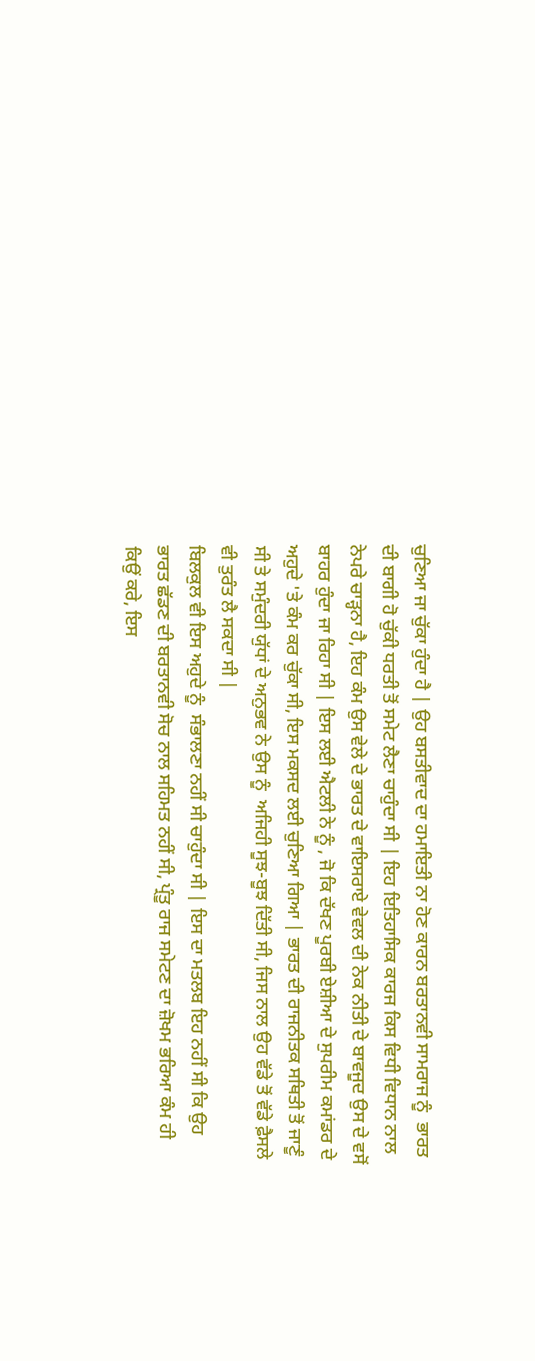ਚੁਣਿਆ ਜਾ ਚੁੱਕਾ ਹੁੰਦਾ ਹੈ | ਉਹ ਬਸਤੀਵਾਦ ਦਾ ਹਮਾਇਤੀ ਨਾ ਹੋਣ ਕਾਰਨ ਬਰਤਾਨਵੀ ਸਾਮਰਾਜ ਨੂੰ  ਭਾਰਤ ਦੀ ਬਾਗੀ ਹੋ ਚੁੱਕੀ ਧਰਤੀ ਤੋਂ ਸਮੇਟ ਲੈਣਾ ਚਾਹੁੰਦਾ ਸੀ | ਇਹ ਇਤਿਹਾਸਿਕ ਕਾਰਜ ਕਿਸ ਵਿਧੀ ਵਿਧਾਨ ਨਾਲ ਨੇਪਰੇ ਚਾੜ੍ਹਨਾ ਹੈ, ਇਹ ਕੰਮ ਉਸ ਵੇਲੇ ਦੇ ਭਾਰਤ ਦੇ ਵਾਇਸਰਾਏ ਵੇਵਲ ਦੀ ਨੇਕ ਨੀਤੀ ਦੇ ਬਾਵਜੂਦ ਉਸ ਦੇ ਵਸੋਂ ਬਾਹਰ ਹੁੰਦਾ ਜਾ ਰਿਹਾ ਸੀ | ਇਸ ਲਈ ਐਟਲੀ ਨੇ ਨੂੰ , ਜੋ ਕਿ ਦੱਖਣ ਪੂਰਬੀ ਏਸ਼ੀਆ ਦੇ ਸੁਪਰੀਮ ਕਮਾਂਡਰ ਦੇ ਅਹੁਦੇ 'ਤੇ ਕੰਮ ਕਰ ਚੁੱਕਾ ਸੀ, ਇਸ ਮਕਸਦ ਲਈ ਚੁਣਿਆ ਗਿਆ | ਭਾਰਤ ਦੀ ਰਾਜਨੀਤਕ ਸਥਿਤੀ ਤੋਂ ਜਾਣੂੰ ਸੀ ਤੇ ਸਮੁੰਦਰੀ ਯੁੱਧਾਂ ਦੇ ਅਨੁਭਵ ਨੇ ਉਸ ਨੂੰ  ਅਜਿਹੀ ਸੂਝ-ਬੂਝ ਦਿੱਤੀ ਸੀ, ਜਿਸ ਨਾਲ ਉਹ ਵੱਡੇ ਤੋਂ ਵੱਡੇ ਫ਼ੈਸਲੇ ਵੀ ਤੁਰੰਤ ਲੈ ਸਕਦਾ ਸੀ |
ਬਿਲਕੁਲ ਵੀ ਇਸ ਅਹੁਦੇ ਨੂੰ  ਸੰਭਾਲਣਾ ਨਹੀਂ ਸੀ ਚਾਹੁੰਦਾ ਸੀ | ਇਸ ਦਾ ਮਤਲਬ ਇਹ ਨਹੀਂ ਸੀ ਕਿ ਉਹ ਭਾਰਤ ਛੱਡਣ ਦੀ ਬਰਤਾਨਵੀ ਸੋਚ ਨਾਲ ਸਹਿਮਤ ਨਹੀਂ ਸੀ, ਪ੍ਰੰਤੂ ਰਾਜ ਸਮੇਟਣ ਦਾ ਜ਼ੋਖਮ ਭਰਿਆ ਕੰਮ ਹੀ ਕਿਉਂ ਕਰੇ, ਇਸ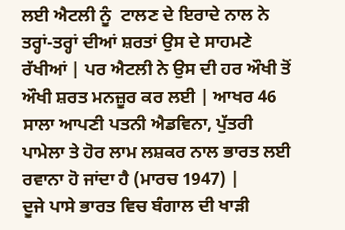ਲਈ ਐਟਲੀ ਨੂੰ  ਟਾਲਣ ਦੇ ਇਰਾਦੇ ਨਾਲ ਨੇ ਤਰ੍ਹਾਂ-ਤਰ੍ਹਾਂ ਦੀਆਂ ਸ਼ਰਤਾਂ ਉਸ ਦੇ ਸਾਹਮਣੇ ਰੱਖੀਆਂ | ਪਰ ਐਟਲੀ ਨੇ ਉਸ ਦੀ ਹਰ ਔਖੀ ਤੋਂ ਔਖੀ ਸ਼ਰਤ ਮਨਜ਼ੂਰ ਕਰ ਲਈ | ਆਖਰ 46 ਸਾਲਾ ਆਪਣੀ ਪਤਨੀ ਐਡਵਿਨਾ, ਪੁੱਤਰੀ ਪਾਮੇਲਾ ਤੇ ਹੋਰ ਲਾਮ ਲਸ਼ਕਰ ਨਾਲ ਭਾਰਤ ਲਈ ਰਵਾਨਾ ਹੋ ਜਾਂਦਾ ਹੈ (ਮਾਰਚ 1947) |
ਦੂਜੇ ਪਾਸੇ ਭਾਰਤ ਵਿਚ ਬੰਗਾਲ ਦੀ ਖਾੜੀ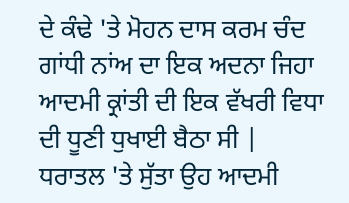ਦੇ ਕੰਢੇ 'ਤੇ ਮੋਹਨ ਦਾਸ ਕਰਮ ਚੰਦ ਗਾਂਧੀ ਨਾਂਅ ਦਾ ਇਕ ਅਦਨਾ ਜਿਹਾ ਆਦਮੀ ਕ੍ਰਾਂਤੀ ਦੀ ਇਕ ਵੱਖਰੀ ਵਿਧਾ ਦੀ ਧੂਣੀ ਧੁਖਾਈ ਬੈਠਾ ਸੀ | ਧਰਾਤਲ 'ਤੇ ਸੁੱਤਾ ਉਹ ਆਦਮੀ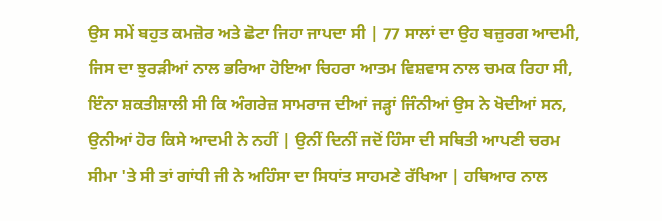ਉਸ ਸਮੇਂ ਬਹੁਤ ਕਮਜ਼ੋਰ ਅਤੇ ਛੋਟਾ ਜਿਹਾ ਜਾਪਦਾ ਸੀ | 77 ਸਾਲਾਂ ਦਾ ਉਹ ਬਜ਼ੁਰਗ ਆਦਮੀ, ਜਿਸ ਦਾ ਝੁਰੜੀਆਂ ਨਾਲ ਭਰਿਆ ਹੋਇਆ ਚਿਹਰਾ ਆਤਮ ਵਿਸ਼ਵਾਸ ਨਾਲ ਚਮਕ ਰਿਹਾ ਸੀ, ਇੰਨਾ ਸ਼ਕਤੀਸ਼ਾਲੀ ਸੀ ਕਿ ਅੰਗਰੇਜ਼ ਸਾਮਰਾਜ ਦੀਆਂ ਜੜ੍ਹਾਂ ਜਿੰਨੀਆਂ ਉਸ ਨੇ ਖੋਦੀਆਂ ਸਨ, ਉਨੀਆਂ ਹੋਰ ਕਿਸੇ ਆਦਮੀ ਨੇ ਨਹੀਂ | ਉਨੀਂ ਦਿਨੀਂ ਜਦੋਂ ਹਿੰਸਾ ਦੀ ਸਥਿਤੀ ਆਪਣੀ ਚਰਮ ਸੀਮਾ 'ਤੇ ਸੀ ਤਾਂ ਗਾਂਧੀ ਜੀ ਨੇ ਅਹਿੰਸਾ ਦਾ ਸਿਧਾਂਤ ਸਾਹਮਣੇ ਰੱਖਿਆ | ਹਥਿਆਰ ਨਾਲ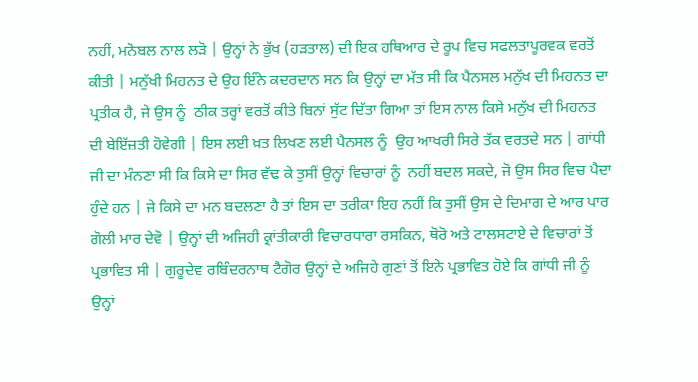ਨਹੀਂ, ਮਨੋਬਲ ਨਾਲ ਲੜੋ | ਉਨ੍ਹਾਂ ਨੇ ਭੁੱਖ (ਹੜਤਾਲ) ਦੀ ਇਕ ਹਥਿਆਰ ਦੇ ਰੂਪ ਵਿਚ ਸਫਲਤਾਪੂਰਵਕ ਵਰਤੋਂ ਕੀਤੀ | ਮਨੁੱਖੀ ਮਿਹਨਤ ਦੇ ਉਹ ਇੰਨੇ ਕਦਰਦਾਨ ਸਨ ਕਿ ਉਨ੍ਹਾਂ ਦਾ ਮੱਤ ਸੀ ਕਿ ਪੈਨਸਲ ਮਨੁੱਖ ਦੀ ਮਿਹਨਤ ਦਾ ਪ੍ਰਤੀਕ ਹੈ, ਜੇ ਉਸ ਨੂੰ  ਠੀਕ ਤਰ੍ਹਾਂ ਵਰਤੋਂ ਕੀਤੇ ਬਿਨਾਂ ਸੁੱਟ ਦਿੱਤਾ ਗਿਆ ਤਾਂ ਇਸ ਨਾਲ ਕਿਸੇ ਮਨੁੱਖ ਦੀ ਮਿਹਨਤ ਦੀ ਬੇਇੱਜ਼ਤੀ ਹੋਵੇਗੀ | ਇਸ ਲਈ ਖ਼ਤ ਲਿਖਣ ਲਈ ਪੈਨਸਲ ਨੂੰ  ਉਹ ਆਖਰੀ ਸਿਰੇ ਤੱਕ ਵਰਤਦੇ ਸਨ | ਗਾਂਧੀ ਜੀ ਦਾ ਮੰਨਣਾ ਸੀ ਕਿ ਕਿਸੇ ਦਾ ਸਿਰ ਵੱਢ ਕੇ ਤੁਸੀਂ ਉਨ੍ਹਾਂ ਵਿਚਾਰਾਂ ਨੂੰ  ਨਹੀਂ ਬਦਲ ਸਕਦੇ, ਜੋ ਉਸ ਸਿਰ ਵਿਚ ਪੈਦਾ ਹੁੰਦੇ ਹਨ | ਜੇ ਕਿਸੇ ਦਾ ਮਨ ਬਦਲਣਾ ਹੈ ਤਾਂ ਇਸ ਦਾ ਤਰੀਕਾ ਇਹ ਨਹੀਂ ਕਿ ਤੁਸੀਂ ਉਸ ਦੇ ਦਿਮਾਗ ਦੇ ਆਰ ਪਾਰ ਗੋਲੀ ਮਾਰ ਦੇਵੋ | ਉਨ੍ਹਾਂ ਦੀ ਅਜਿਹੀ ਕ੍ਰਾਂਤੀਕਾਰੀ ਵਿਚਾਰਧਾਰਾ ਰਸਕਿਨ, ਥੋਰੋ ਅਤੇ ਟਾਲਸਟਾਏ ਦੇ ਵਿਚਾਰਾਂ ਤੋਂ ਪ੍ਰਭਾਵਿਤ ਸੀ | ਗੁਰੂਦੇਵ ਰਬਿੰਦਰਨਾਥ ਟੈਗੋਰ ਉਨ੍ਹਾਂ ਦੇ ਅਜਿਹੇ ਗੁਣਾਂ ਤੋਂ ਇਨੇ ਪ੍ਰਭਾਵਿਤ ਹੋਏ ਕਿ ਗਾਂਧੀ ਜੀ ਨੂੰ  ਉਨ੍ਹਾਂ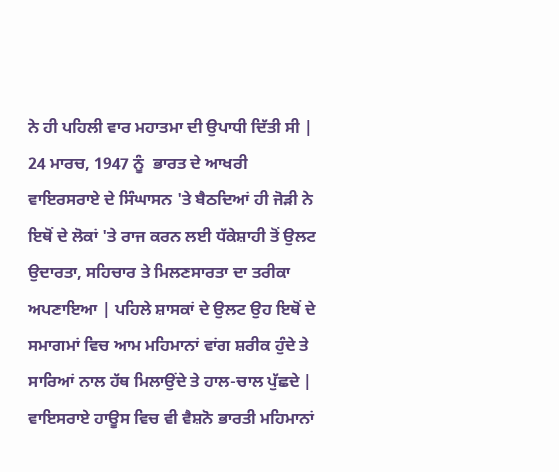ਨੇ ਹੀ ਪਹਿਲੀ ਵਾਰ ਮਹਾਤਮਾ ਦੀ ਉਪਾਧੀ ਦਿੱਤੀ ਸੀ |
24 ਮਾਰਚ, 1947 ਨੂੰ  ਭਾਰਤ ਦੇ ਆਖਰੀ ਵਾਇਰਸਰਾਏ ਦੇ ਸਿੰਘਾਸਨ 'ਤੇ ਬੈਠਦਿਆਂ ਹੀ ਜੋੜੀ ਨੇ ਇਥੋਂ ਦੇ ਲੋਕਾਂ 'ਤੇ ਰਾਜ ਕਰਨ ਲਈ ਧੱਕੇਸ਼ਾਹੀ ਤੋਂ ਉਲਟ ਉਦਾਰਤਾ, ਸਹਿਚਾਰ ਤੇ ਮਿਲਣਸਾਰਤਾ ਦਾ ਤਰੀਕਾ ਅਪਣਾਇਆ | ਪਹਿਲੇ ਸ਼ਾਸਕਾਂ ਦੇ ਉਲਟ ਉਹ ਇਥੋਂ ਦੇ ਸਮਾਗਮਾਂ ਵਿਚ ਆਮ ਮਹਿਮਾਨਾਂ ਵਾਂਗ ਸ਼ਰੀਕ ਹੁੰਦੇ ਤੇ ਸਾਰਿਆਂ ਨਾਲ ਹੱਥ ਮਿਲਾਉਂਦੇ ਤੇ ਹਾਲ-ਚਾਲ ਪੁੱਛਦੇ | ਵਾਇਸਰਾਏ ਹਾਊਸ ਵਿਚ ਵੀ ਵੈਸ਼ਨੋ ਭਾਰਤੀ ਮਹਿਮਾਨਾਂ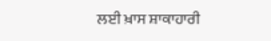ਲਈ ਖ਼ਾਸ ਸ਼ਾਕਾਹਾਰੀ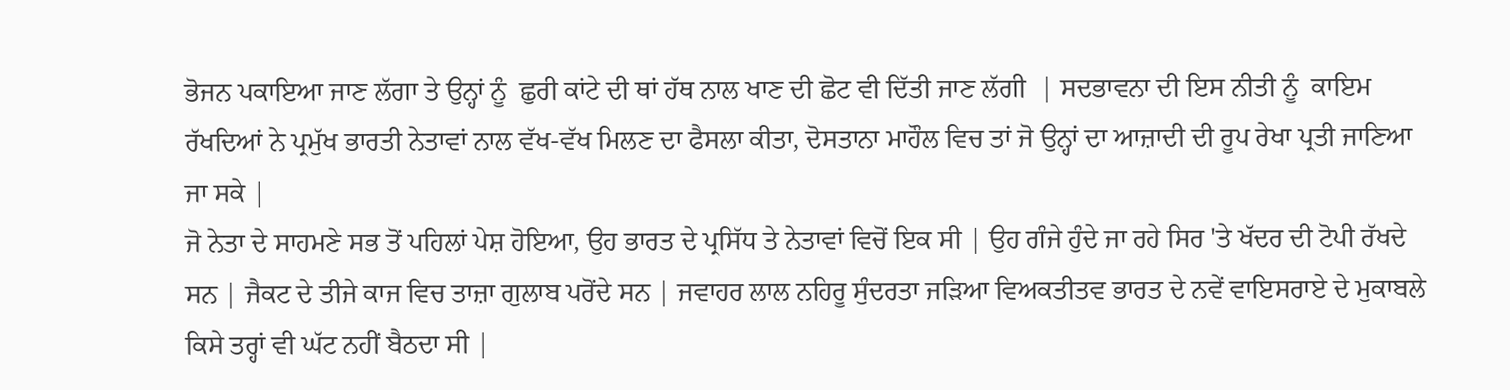ਭੋਜਨ ਪਕਾਇਆ ਜਾਣ ਲੱਗਾ ਤੇ ਉਨ੍ਹਾਂ ਨੂੰ  ਛੁਰੀ ਕਾਂਟੇ ਦੀ ਥਾਂ ਹੱਥ ਨਾਲ ਖਾਣ ਦੀ ਛੋਟ ਵੀ ਦਿੱਤੀ ਜਾਣ ਲੱਗੀ  | ਸਦਭਾਵਨਾ ਦੀ ਇਸ ਨੀਤੀ ਨੂੰ  ਕਾਇਮ ਰੱਖਦਿਆਂ ਨੇ ਪ੍ਰਮੁੱਖ ਭਾਰਤੀ ਨੇਤਾਵਾਂ ਨਾਲ ਵੱਖ-ਵੱਖ ਮਿਲਣ ਦਾ ਫੈਸਲਾ ਕੀਤਾ, ਦੋਸਤਾਨਾ ਮਾਹੌਲ ਵਿਚ ਤਾਂ ਜੋ ਉਨ੍ਹਾਂ ਦਾ ਆਜ਼ਾਦੀ ਦੀ ਰੂਪ ਰੇਖਾ ਪ੍ਰਤੀ ਜਾਣਿਆ ਜਾ ਸਕੇ |
ਜੋ ਨੇਤਾ ਦੇ ਸਾਹਮਣੇ ਸਭ ਤੋਂ ਪਹਿਲਾਂ ਪੇਸ਼ ਹੋਇਆ, ਉਹ ਭਾਰਤ ਦੇ ਪ੍ਰਸਿੱਧ ਤੇ ਨੇਤਾਵਾਂ ਵਿਚੋਂ ਇਕ ਸੀ | ਉਹ ਗੰਜੇ ਹੁੰਦੇ ਜਾ ਰਹੇ ਸਿਰ 'ਤੇ ਖੱਦਰ ਦੀ ਟੋਪੀ ਰੱਖਦੇ ਸਨ | ਜੈਕਟ ਦੇ ਤੀਜੇ ਕਾਜ ਵਿਚ ਤਾਜ਼ਾ ਗੁਲਾਬ ਪਰੋਂਦੇ ਸਨ | ਜਵਾਹਰ ਲਾਲ ਨਹਿਰੂ ਸੁੰਦਰਤਾ ਜੜਿਆ ਵਿਅਕਤੀਤਵ ਭਾਰਤ ਦੇ ਨਵੇਂ ਵਾਇਸਰਾਏ ਦੇ ਮੁਕਾਬਲੇ ਕਿਸੇ ਤਰ੍ਹਾਂ ਵੀ ਘੱਟ ਨਹੀਂ ਬੈਠਦਾ ਸੀ |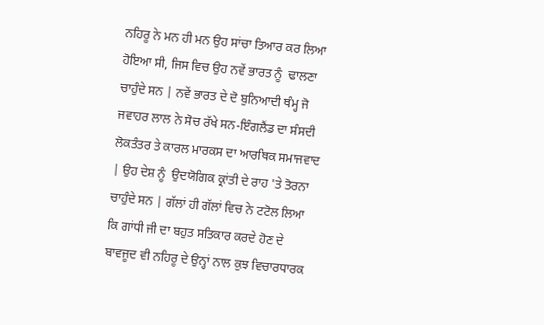ਨਹਿਰੂ ਨੇ ਮਨ ਹੀ ਮਨ ਉਹ ਸਾਂਚਾ ਤਿਆਰ ਕਰ ਲਿਆ ਹੋਇਆ ਸੀ, ਜਿਸ ਵਿਚ ਉਹ ਨਵੇਂ ਭਾਰਤ ਨੂੰ  ਢਾਲਣਾ ਚਾਹੁੰਦੇ ਸਨ | ਨਵੇਂ ਭਾਰਤ ਦੇ ਦੋ ਬੁਨਿਆਦੀ ਥੰਮ੍ਹ ਜੋ ਜਵਾਹਰ ਲਾਲ ਨੇ ਸੋਚ ਰੱਖੇ ਸਨ-ਇੰਗਲੈਂਡ ਦਾ ਸੰਸਦੀ ਲੋਕਤੰਤਰ ਤੇ ਕਾਰਲ ਮਾਰਕਸ ਦਾ ਆਰਥਿਕ ਸਮਾਜਵਾਦ | ਉਹ ਦੇਸ਼ ਨੂੰ  ਉਦਯੋਗਿਕ ਕ੍ਰਾਂਤੀ ਦੇ ਰਾਹ 'ਤੇ ਤੋਰਨਾ ਚਾਹੁੰਦੇ ਸਨ | ਗੱਲਾਂ ਹੀ ਗੱਲਾਂ ਵਿਚ ਨੇ ਟਟੋਲ ਲਿਆ ਕਿ ਗਾਂਧੀ ਜੀ ਦਾ ਬਹੁਤ ਸਤਿਕਾਰ ਕਰਦੇ ਹੋਣ ਦੇ ਬਾਵਜੂਦ ਵੀ ਨਹਿਰੂ ਦੇ ਉਨ੍ਹਾਂ ਨਾਲ ਕੁਝ ਵਿਚਾਰਧਾਰਕ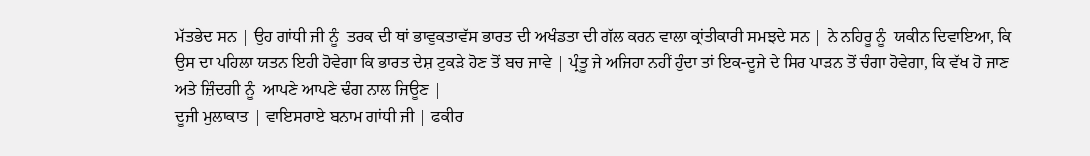ਮੱਤਭੇਦ ਸਨ | ਉਹ ਗਾਂਧੀ ਜੀ ਨੂੰ  ਤਰਕ ਦੀ ਥਾਂ ਭਾਵੁਕਤਾਵੱਸ ਭਾਰਤ ਦੀ ਅਖੰਡਤਾ ਦੀ ਗੱਲ ਕਰਨ ਵਾਲਾ ਕ੍ਰਾਂਤੀਕਾਰੀ ਸਮਝਦੇ ਸਨ | ਨੇ ਨਹਿਰੂ ਨੂੰ  ਯਕੀਨ ਦਿਵਾਇਆ, ਕਿ ਉਸ ਦਾ ਪਹਿਲਾ ਯਤਨ ਇਹੀ ਹੋਵੇਗਾ ਕਿ ਭਾਰਤ ਦੇਸ਼ ਟੁਕੜੇ ਹੋਣ ਤੋਂ ਬਚ ਜਾਵੇ | ਪ੍ਰੰਤੂ ਜੇ ਅਜਿਹਾ ਨਹੀਂ ਹੁੰਦਾ ਤਾਂ ਇਕ-ਦੂਜੇ ਦੇ ਸਿਰ ਪਾੜਨ ਤੋਂ ਚੰਗਾ ਹੋਵੇਗਾ, ਕਿ ਵੱਖ ਹੋ ਜਾਣ ਅਤੇ ਜ਼ਿੰਦਗੀ ਨੂੰ  ਆਪਣੇ ਆਪਣੇ ਢੰਗ ਨਾਲ ਜਿਊਣ |
ਦੂਜੀ ਮੁਲਾਕਾਤ | ਵਾਇਸਰਾਏ ਬਨਾਮ ਗਾਂਧੀ ਜੀ | ਫਕੀਰ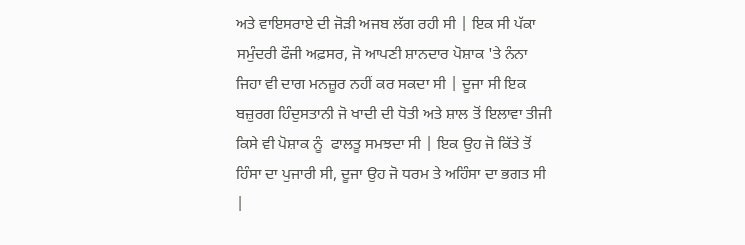ਅਤੇ ਵਾਇਸਰਾਏ ਦੀ ਜੋੜੀ ਅਜਬ ਲੱਗ ਰਹੀ ਸੀ | ਇਕ ਸੀ ਪੱਕਾ ਸਮੁੰਦਰੀ ਫੌਜੀ ਅਫ਼ਸਰ, ਜੋ ਆਪਣੀ ਸ਼ਾਨਦਾਰ ਪੋਸ਼ਾਕ 'ਤੇ ਨੰਨਾ ਜਿਹਾ ਵੀ ਦਾਗ ਮਨਜ਼ੂਰ ਨਹੀਂ ਕਰ ਸਕਦਾ ਸੀ | ਦੂਜਾ ਸੀ ਇਕ ਬਜ਼ੁਰਗ ਹਿੰਦੁਸਤਾਨੀ ਜੋ ਖਾਦੀ ਦੀ ਧੋਤੀ ਅਤੇ ਸ਼ਾਲ ਤੋਂ ਇਲਾਵਾ ਤੀਜੀ ਕਿਸੇ ਵੀ ਪੋਸ਼ਾਕ ਨੂੰ  ਫਾਲਤੂ ਸਮਝਦਾ ਸੀ | ਇਕ ਉਹ ਜੋ ਕਿੱਤੇ ਤੋਂ ਹਿੰਸਾ ਦਾ ਪੁਜਾਰੀ ਸੀ, ਦੂਜਾ ਉਹ ਜੋ ਧਰਮ ਤੇ ਅਹਿੰਸਾ ਦਾ ਭਗਤ ਸੀ |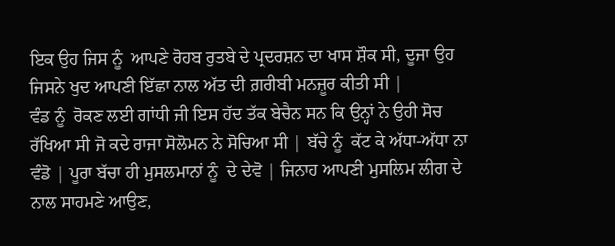ਇਕ ਉਹ ਜਿਸ ਨੂੰ  ਆਪਣੇ ਰੋਹਬ ਰੁਤਬੇ ਦੇ ਪ੍ਰਦਰਸ਼ਨ ਦਾ ਖਾਸ ਸ਼ੌਕ ਸੀ, ਦੂਜਾ ਉਹ ਜਿਸਨੇ ਖੁਦ ਆਪਣੀ ਇੱਛਾ ਨਾਲ ਅੱਤ ਦੀ ਗ਼ਰੀਬੀ ਮਨਜ਼ੂਰ ਕੀਤੀ ਸੀ |
ਵੰਡ ਨੂੰ  ਰੋਕਣ ਲਈ ਗਾਂਧੀ ਜੀ ਇਸ ਹੱਦ ਤੱਕ ਬੇਚੈਨ ਸਨ ਕਿ ਉਨ੍ਹਾਂ ਨੇ ਉਹੀ ਸੋਚ ਰੱਖਿਆ ਸੀ ਜੋ ਕਦੇ ਰਾਜਾ ਸੋਲੋਮਨ ਨੇ ਸੋਚਿਆ ਸੀ | ਬੱਚੇ ਨੂੰ  ਕੱਟ ਕੇ ਅੱਧਾ-ਅੱਧਾ ਨਾ ਵੰਡੋ | ਪੂਰਾ ਬੱਚਾ ਹੀ ਮੁਸਲਮਾਨਾਂ ਨੂੰ  ਦੇ ਦੇਵੋ | ਜਿਨਾਹ ਆਪਣੀ ਮੁਸਲਿਮ ਲੀਗ ਦੇ ਨਾਲ ਸਾਹਮਣੇ ਆਉਣ,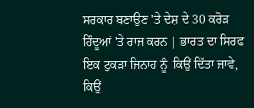ਸਰਕਾਰ ਬਣਾਉਣ 'ਤੇ ਦੇਸ਼ ਦੇ 30 ਕਰੋੜ ਹਿੰਦੂਆਂ 'ਤੇ ਰਾਜ ਕਰਨ | ਭਾਰਤ ਦਾ ਸਿਰਫ ਇਕ ਟੁਕੜਾ ਜਿਨਾਹ ਨੂੰ  ਕਿਉਂ ਦਿੱਤਾ ਜਾਵੇ, ਕਿਉਂ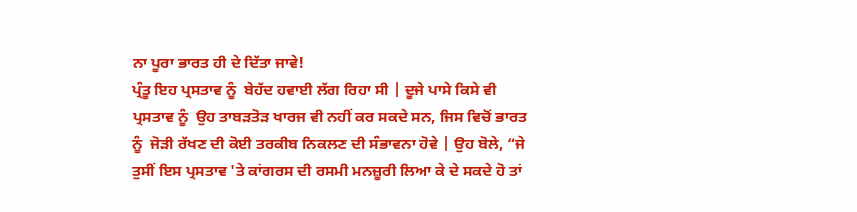ਨਾ ਪੂਰਾ ਭਾਰਤ ਹੀ ਦੇ ਦਿੱਤਾ ਜਾਵੇ!
ਪ੍ਰੰਤੂ ਇਹ ਪ੍ਰਸਤਾਵ ਨੂੰ  ਬੇਹੱਦ ਹਵਾਈ ਲੱਗ ਰਿਹਾ ਸੀ | ਦੂਜੇ ਪਾਸੇ ਕਿਸੇ ਵੀ ਪ੍ਰਸਤਾਵ ਨੂੰ  ਉਹ ਤਾਬੜਤੋੜ ਖਾਰਜ ਵੀ ਨਹੀਂ ਕਰ ਸਕਦੇ ਸਨ, ਜਿਸ ਵਿਚੋਂ ਭਾਰਤ ਨੂੰ  ਜੋੜੀ ਰੱਖਣ ਦੀ ਕੋਈ ਤਰਕੀਬ ਨਿਕਲਣ ਦੀ ਸੰਭਾਵਨਾ ਹੋਵੇ | ਉਹ ਬੋਲੇ, “ਜੇ ਤੁਸੀਂ ਇਸ ਪ੍ਰਸਤਾਵ 'ਤੇ ਕਾਂਗਰਸ ਦੀ ਰਸਮੀ ਮਨਜ਼ੂਰੀ ਲਿਆ ਕੇ ਦੇ ਸਕਦੇ ਹੋ ਤਾਂ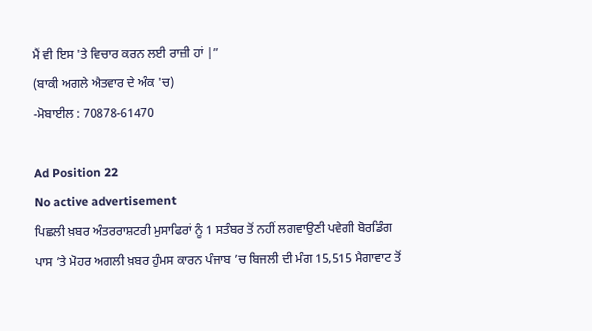ਮੈਂ ਵੀ ਇਸ 'ਤੇ ਵਿਚਾਰ ਕਰਨ ਲਈ ਰਾਜ਼ੀ ਹਾਂ |”
(ਬਾਕੀ ਅਗਲੇ ਐਤਵਾਰ ਦੇ ਅੰਕ 'ਚ)
-ਮੋਬਾਈਲ : 70878-61470

Ad Position 22
No active advertisement
ਪਿਛਲੀ ਖ਼ਬਰ ਅੰਤਰਰਾਸ਼ਟਰੀ ਮੁਸਾਫਿਰਾਂ ਨੂੰ 1 ਸਤੰਬਰ ਤੋਂ ਨਹੀਂ ਲਗਵਾਉਣੀ ਪਵੇਗੀ ਬੋਰਡਿੰਗ ਪਾਸ ’ਤੇ ਮੋਹਰ ਅਗਲੀ ਖ਼ਬਰ ਹੁੰਮਸ ਕਾਰਨ ਪੰਜਾਬ ’ਚ ਬਿਜਲੀ ਦੀ ਮੰਗ 15,515 ਮੈਗਾਵਾਟ ਤੋਂ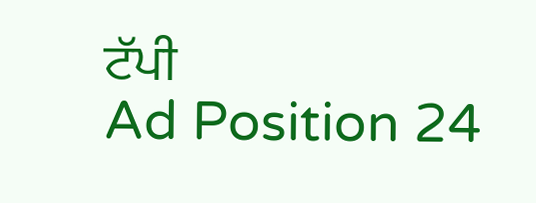ਟੱਪੀ
Ad Position 24